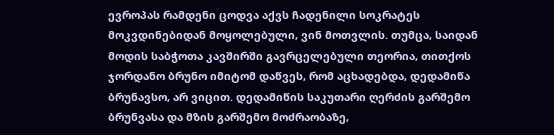ევროპას რამდენი ცოდვა აქვს ჩადენილი სოკრატეს მოკვდინებიდან მოყოლებული, ვინ მოთვლის. თუმცა, საიდან მოდის საბჭოთა კავშირში გავრცელებული თეორია, თითქოს ჯორდანო ბრუნო იმიტომ დაწვეს, რომ აცხადებდა, დედამიწა ბრუნავსო, არ ვიცით. დედამიწის საკუთარი ღერძის გარშემო ბრუნვასა და მზის გარშემო მოძრაობაზე,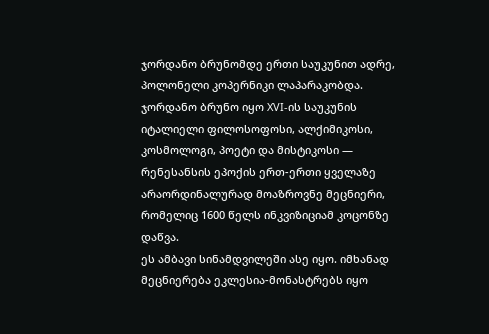ჯორდანო ბრუნომდე ერთი საუკუნით ადრე, პოლონელი კოპერნიკი ლაპარაკობდა.
ჯორდანო ბრუნო იყო XVI-ის საუკუნის იტალიელი ფილოსოფოსი, ალქიმიკოსი, კოსმოლოგი, პოეტი და მისტიკოსი — რენესანსის ეპოქის ერთ-ერთი ყველაზე არაორდინალურად მოაზროვნე მეცნიერი, რომელიც 1600 წელს ინკვიზიციამ კოცონზე დაწვა.
ეს ამბავი სინამდვილეში ასე იყო. იმხანად მეცნიერება ეკლესია-მონასტრებს იყო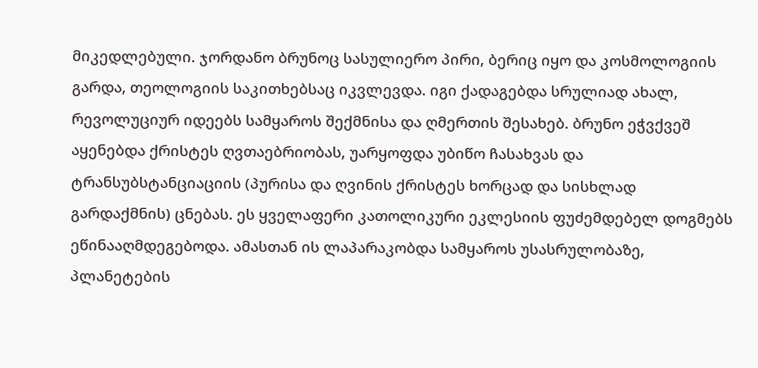მიკედლებული. ჯორდანო ბრუნოც სასულიერო პირი, ბერიც იყო და კოსმოლოგიის გარდა, თეოლოგიის საკითხებსაც იკვლევდა. იგი ქადაგებდა სრულიად ახალ, რევოლუციურ იდეებს სამყაროს შექმნისა და ღმერთის შესახებ. ბრუნო ეჭვქვეშ აყენებდა ქრისტეს ღვთაებრიობას, უარყოფდა უბიწო ჩასახვას და ტრანსუბსტანციაციის (პურისა და ღვინის ქრისტეს ხორცად და სისხლად გარდაქმნის) ცნებას. ეს ყველაფერი კათოლიკური ეკლესიის ფუძემდებელ დოგმებს ეწინააღმდეგებოდა. ამასთან ის ლაპარაკობდა სამყაროს უსასრულობაზე, პლანეტების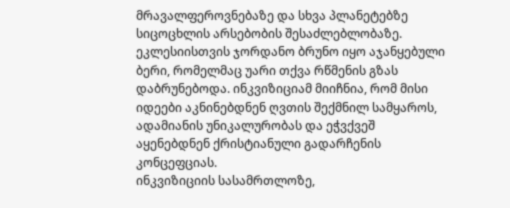მრავალფეროვნებაზე და სხვა პლანეტებზე სიცოცხლის არსებობის შესაძლებლობაზე.
ეკლესიისთვის ჯორდანო ბრუნო იყო აჯანყებული ბერი, რომელმაც უარი თქვა რწმენის გზას დაბრუნებოდა. ინკვიზიციამ მიიჩნია, რომ მისი იდეები აკნინებდნენ ღვთის შექმნილ სამყაროს, ადამიანის უნიკალურობას და ეჭვქვეშ აყენებდნენ ქრისტიანული გადარჩენის კონცეფციას.
ინკვიზიციის სასამრთლოზე,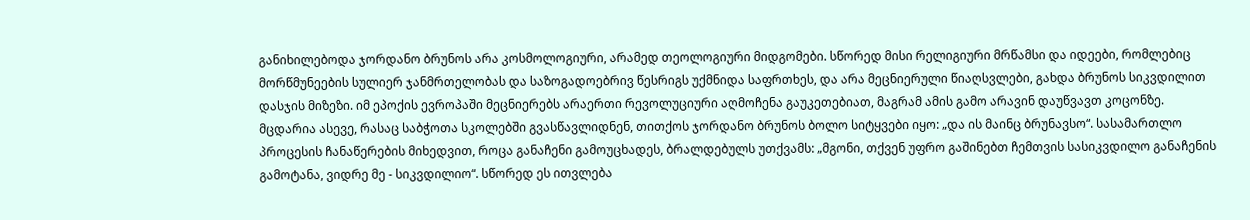განიხილებოდა ჯორდანო ბრუნოს არა კოსმოლოგიური, არამედ თეოლოგიური მიდგომები. სწორედ მისი რელიგიური მრწამსი და იდეები, რომლებიც მორწმუნეების სულიერ ჯანმრთელობას და საზოგადოებრივ წესრიგს უქმნიდა საფრთხეს, და არა მეცნიერული წიაღსვლები, გახდა ბრუნოს სიკვდილით დასჯის მიზეზი. იმ ეპოქის ევროპაში მეცნიერებს არაერთი რევოლუციური აღმოჩენა გაუკეთებიათ, მაგრამ ამის გამო არავინ დაუწვავთ კოცონზე.
მცდარია ასევე, რასაც საბჭოთა სკოლებში გვასწავლიდნენ, თითქოს ჯორდანო ბრუნოს ბოლო სიტყვები იყო: „და ის მაინც ბრუნავსო“. სასამართლო პროცესის ჩანაწერების მიხედვით, როცა განაჩენი გამოუცხადეს, ბრალდებულს უთქვამს: „მგონი, თქვენ უფრო გაშინებთ ჩემთვის სასიკვდილო განაჩენის გამოტანა, ვიდრე მე - სიკვდილიო“. სწორედ ეს ითვლება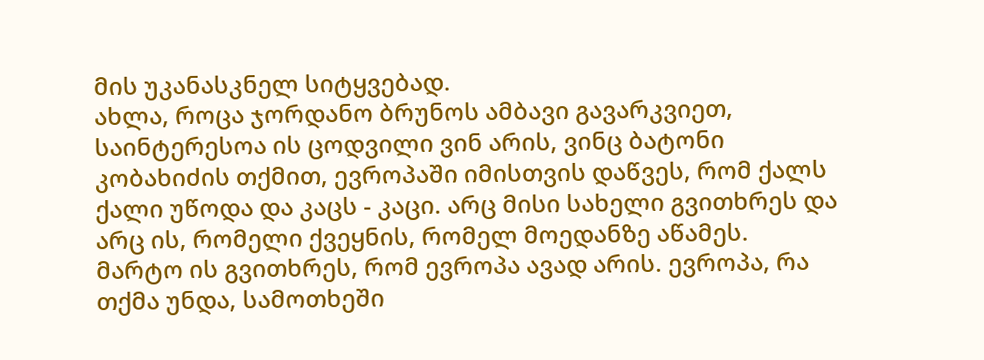მის უკანასკნელ სიტყვებად.
ახლა, როცა ჯორდანო ბრუნოს ამბავი გავარკვიეთ, საინტერესოა ის ცოდვილი ვინ არის, ვინც ბატონი კობახიძის თქმით, ევროპაში იმისთვის დაწვეს, რომ ქალს ქალი უწოდა და კაცს - კაცი. არც მისი სახელი გვითხრეს და არც ის, რომელი ქვეყნის, რომელ მოედანზე აწამეს. მარტო ის გვითხრეს, რომ ევროპა ავად არის. ევროპა, რა თქმა უნდა, სამოთხეში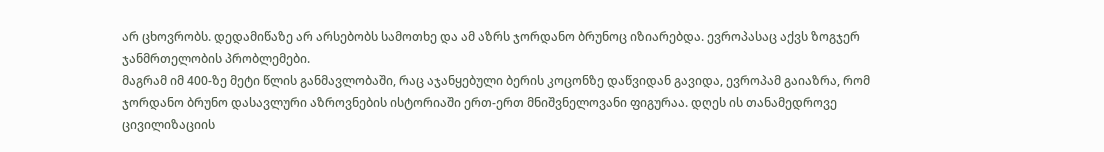არ ცხოვრობს. დედამიწაზე არ არსებობს სამოთხე და ამ აზრს ჯორდანო ბრუნოც იზიარებდა. ევროპასაც აქვს ზოგჯერ ჯანმრთელობის პრობლემები.
მაგრამ იმ 400-ზე მეტი წლის განმავლობაში, რაც აჯანყებული ბერის კოცონზე დაწვიდან გავიდა, ევროპამ გაიაზრა, რომ ჯორდანო ბრუნო დასავლური აზროვნების ისტორიაში ერთ-ერთ მნიშვნელოვანი ფიგურაა. დღეს ის თანამედროვე ცივილიზაციის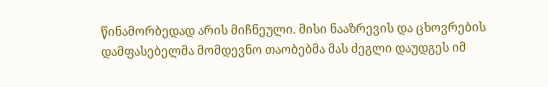წინამორბედად არის მიჩნეული. მისი ნააზრევის და ცხოვრების დამფასებელმა მომდევნო თაობებმა მას ძეგლი დაუდგეს იმ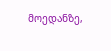მოედანზე,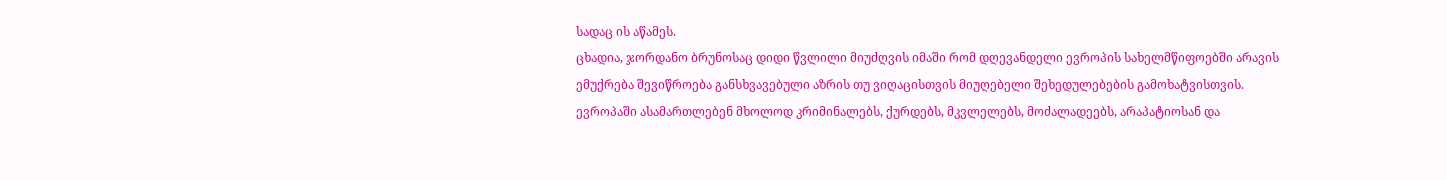სადაც ის აწამეს.
ცხადია, ჯორდანო ბრუნოსაც დიდი წვლილი მიუძღვის იმაში რომ დღევანდელი ევროპის სახელმწიფოებში არავის ემუქრება შევიწროება განსხვავებული აზრის თუ ვიღაცისთვის მიუღებელი შეხედულებების გამოხატვისთვის. ევროპაში ასამართლებენ მხოლოდ კრიმინალებს, ქურდებს, მკვლელებს, მოძალადეებს, არაპატიოსან და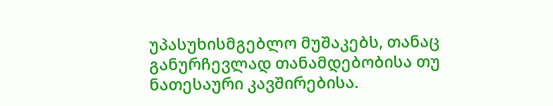უპასუხისმგებლო მუშაკებს, თანაც განურჩევლად თანამდებობისა თუ ნათესაური კავშირებისა.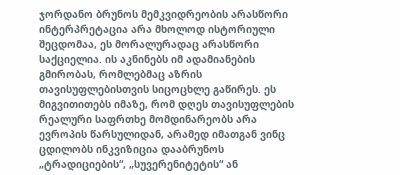ჯორდანო ბრუნოს მემკვიდრეობის არასწორი ინტერპრეტაცია არა მხოლოდ ისტორიული შეცდომაა, ეს მორალურადაც არასწორი საქციელია. ის აკნინებს იმ ადამიანების გმირობას, რომლებმაც აზრის თავისუფლებისთვის სიცოცხლე გაწირეს. ეს მიგვითითებს იმაზე, რომ დღეს თავისუფლების რეალური საფრთხე მომდინარეობს არა ევროპის წარსულიდან, არამედ იმათგან ვინც ცდილობს ინკვიზიცია დააბრუნოს „ტრადიციების“, „სუვერენიტეტის“ ან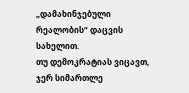„დამახინჯებული რეალობის“ დაცვის სახელით.
თუ დემოკრატიას ვიცავთ, ჯერ სიმართლე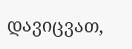დავიცვათ,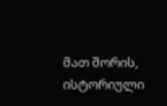მათ შორის, ისტორიული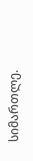სიმართლე.